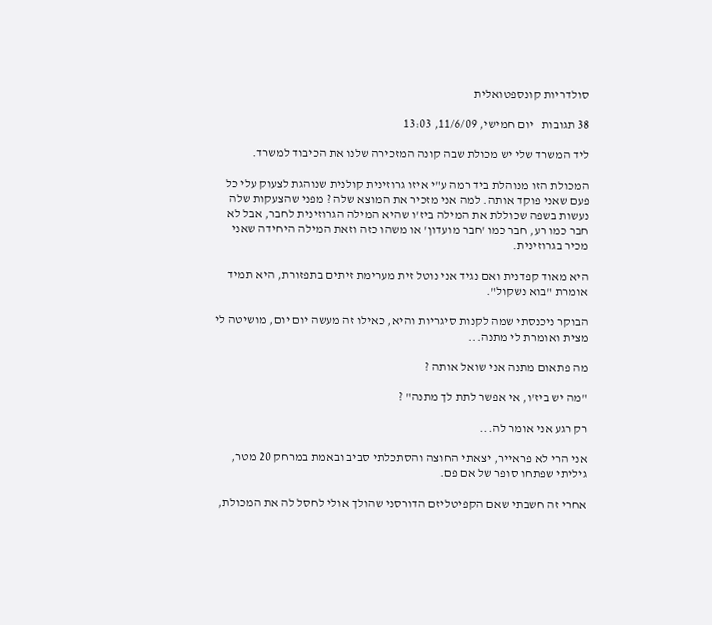סולדריות קונספטואלית

38 תגובות   יום חמישי, 11/6/09, 13:03

ליד המשרד שלי יש מכולת שבה קונה המזכירה שלנו את הכיבוד למשרד.

המכולת הזו מנוהלת ביד רמה ע"י איזו גרוזינית קולנית שנוהגת לצעוק עלי כל פעם שאני פוקד אותה. למה אני מזכיר את המוצא שלה ? מפני שהצעקות שלה נעשות בשפה שכוללת את המילה ביז'ו שהיא המילה הגרוזינית לחבר, אבל לא חבר כמו רע, חבר כמו 'חבר מועדון' או משהו כזה וזאת המילה היחידה שאני מכיר בגרוזינית.

היא מאוד קפדנית ואם נגיד אני נוטל זית מערימת זיתים בתפזורת, היא תמיד אומרת "בוא נשקול".

הבוקר ניכנסתי שמה לקנות סיגריות והיא, כאילו זה מעשה יום יום, מושיטה לי מצית ואומרת לי מתנה...

מה פתאום מתנה אני שואל אותה ?

"מה יש ביז'ו, אי אפשר לתת לך מתנה" ?

רק רגע אני אומר לה...

אני הרי לא פראייר, יצאתי החוצה והסתכלתי סביב ובאמת במרחק 20 מטר, גיליתי שפתחו סופר של אם פם.

אחרי זה חשבתי שאם הקפיטליזם הדורסני שהולך אולי לחסל לה את המכולת,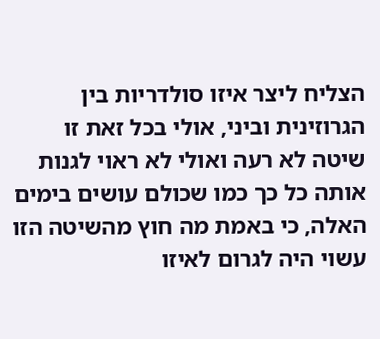הצליח ליצר איזו סולדריות בין הגרוזינית וביני, אולי בכל זאת זו שיטה לא רעה ואולי לא ראוי לגנות אותה כל כך כמו שכולם עושים בימים האלה, כי באמת מה חוץ מהשיטה הזו עשוי היה לגרום לאיזו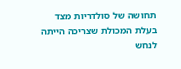תחושה של סולדריות מצד בעלת המכולת שצריכה הייתה לנחש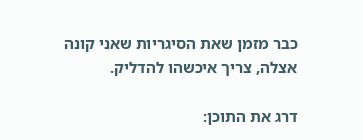כבר מזמן שאת הסיגריות שאני קונה אצלה, צריך איכשהו להדליק.

דרג את התוכן: